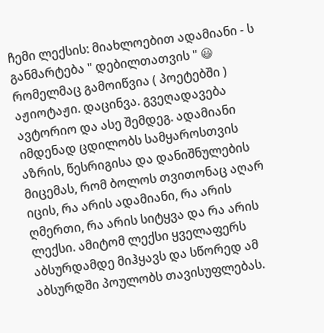ჩემი ლექსის: მიახლოებით ადამიანი - ს განმარტება " დებილთათვის " 😃
რომელმაც გამოიწვია ( პოეტებში ) აჟიოტაჟი. დაცინვა. გვეღადავება ავტორიო და ასე შემდეგ. ადამიანი იმდენად ცდილობს სამყაროსთვის აზრის, წესრიგისა და დანიშნულების მიცემას, რომ ბოლოს თვითონაც აღარ იცის, რა არის ადამიანი, რა არის ღმერთი, რა არის სიტყვა და რა არის ლექსი. ამიტომ ლექსი ყველაფერს აბსურდამდე მიჰყავს და სწორედ ამ აბსურდში პოულობს თავისუფლებას.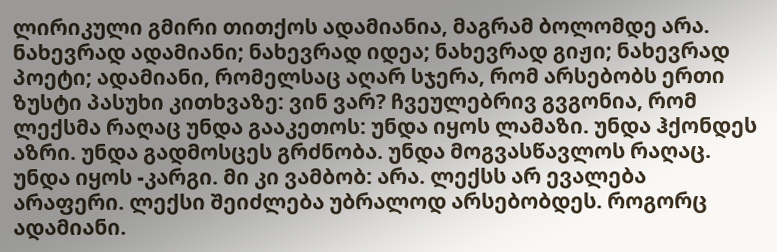ლირიკული გმირი თითქოს ადამიანია, მაგრამ ბოლომდე არა. ნახევრად ადამიანი; ნახევრად იდეა; ნახევრად გიჟი; ნახევრად პოეტი; ადამიანი, რომელსაც აღარ სჯერა, რომ არსებობს ერთი ზუსტი პასუხი კითხვაზე: ვინ ვარ? ჩვეულებრივ გვგონია, რომ ლექსმა რაღაც უნდა გააკეთოს: უნდა იყოს ლამაზი. უნდა ჰქონდეს აზრი. უნდა გადმოსცეს გრძნობა. უნდა მოგვასწავლოს რაღაც. უნდა იყოს -კარგი. მი კი ვამბობ: არა. ლექსს არ ევალება არაფერი. ლექსი შეიძლება უბრალოდ არსებობდეს. როგორც ადამიანი.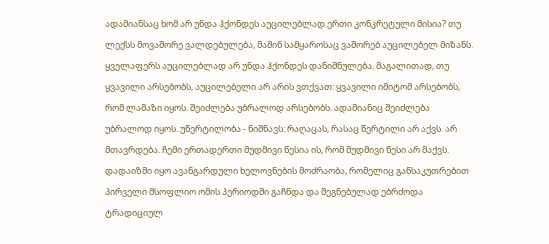ადამიანსაც ხომ არ უნდა ჰქონდეს აუცილებლად ერთი კონკრეტული მისია? თუ ლექსს მოვაშორე ვალდებულება, მაშინ სამყაროსაც ვაშორებ აუცილებელ მიზანს. ყველაფერს აუცილებლად არ უნდა ჰქონდეს დანიშნულება. მაგალითად, თუ ყვავილი არსებობს, აუცილებელი არ არის ვთქვათ: ყვავილი იმიტომ არსებობს, რომ ლამაზი იყოს. შეიძლება უბრალოდ არსებობს. ადამიანიც შეიძლება უბრალოდ იყოს. უწერტილობა - ნიშნავს: რაღაცას, რასაც წერტილი არ აქვს. არ მთავრდება. ჩემი ერთადერთი მუდმივი წესია ის, რომ მუდმივი წესი არ მაქვს. დადაიზმი იყო ავანგარდული ხელოვნების მოძრაობა, რომელიც განსაკუთრებით პირველი მსოფლიო ომის პერიოდში გაჩნდა და შეგნებულად ებრძოდა ტრადიციულ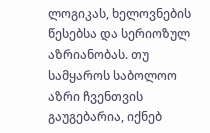ლოგიკას, ხელოვნების წესებსა და სერიოზულ აზრიანობას. თუ სამყაროს საბოლოო აზრი ჩვენთვის გაუგებარია, იქნებ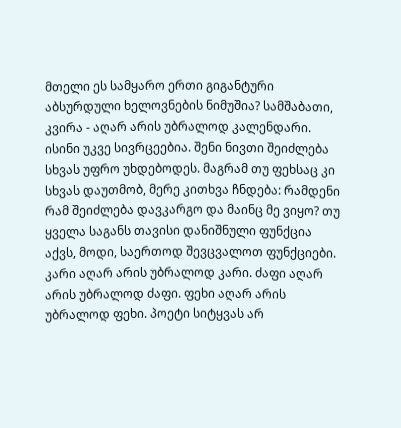მთელი ეს სამყარო ერთი გიგანტური აბსურდული ხელოვნების ნიმუშია? სამშაბათი, კვირა - აღარ არის უბრალოდ კალენდარი. ისინი უკვე სივრცეებია. შენი ნივთი შეიძლება სხვას უფრო უხდებოდეს. მაგრამ თუ ფეხსაც კი სხვას დაუთმობ, მერე კითხვა ჩნდება: რამდენი რამ შეიძლება დავკარგო და მაინც მე ვიყო? თუ ყველა საგანს თავისი დანიშნული ფუნქცია აქვს, მოდი, საერთოდ შევცვალოთ ფუნქციები. კარი აღარ არის უბრალოდ კარი. ძაფი აღარ არის უბრალოდ ძაფი. ფეხი აღარ არის უბრალოდ ფეხი. პოეტი სიტყვას არ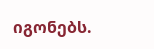იგონებს.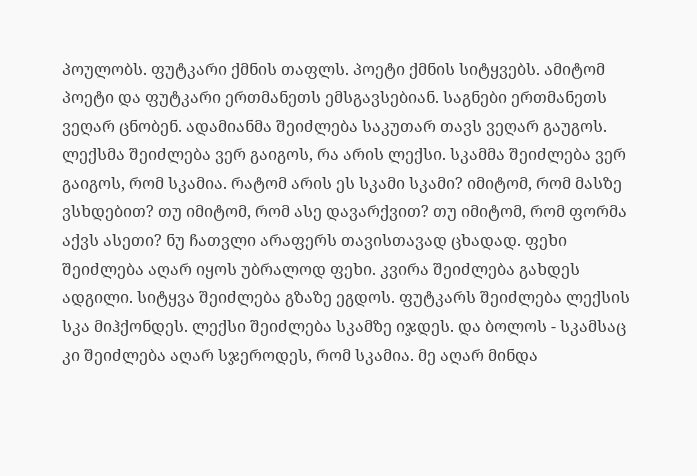პოულობს. ფუტკარი ქმნის თაფლს. პოეტი ქმნის სიტყვებს. ამიტომ პოეტი და ფუტკარი ერთმანეთს ემსგავსებიან. საგნები ერთმანეთს ვეღარ ცნობენ. ადამიანმა შეიძლება საკუთარ თავს ვეღარ გაუგოს. ლექსმა შეიძლება ვერ გაიგოს, რა არის ლექსი. სკამმა შეიძლება ვერ გაიგოს, რომ სკამია. რატომ არის ეს სკამი სკამი? იმიტომ, რომ მასზე ვსხდებით? თუ იმიტომ, რომ ასე დავარქვით? თუ იმიტომ, რომ ფორმა აქვს ასეთი? ნუ ჩათვლი არაფერს თავისთავად ცხადად. ფეხი შეიძლება აღარ იყოს უბრალოდ ფეხი. კვირა შეიძლება გახდეს ადგილი. სიტყვა შეიძლება გზაზე ეგდოს. ფუტკარს შეიძლება ლექსის სკა მიჰქონდეს. ლექსი შეიძლება სკამზე იჯდეს. და ბოლოს - სკამსაც კი შეიძლება აღარ სჯეროდეს, რომ სკამია. მე აღარ მინდა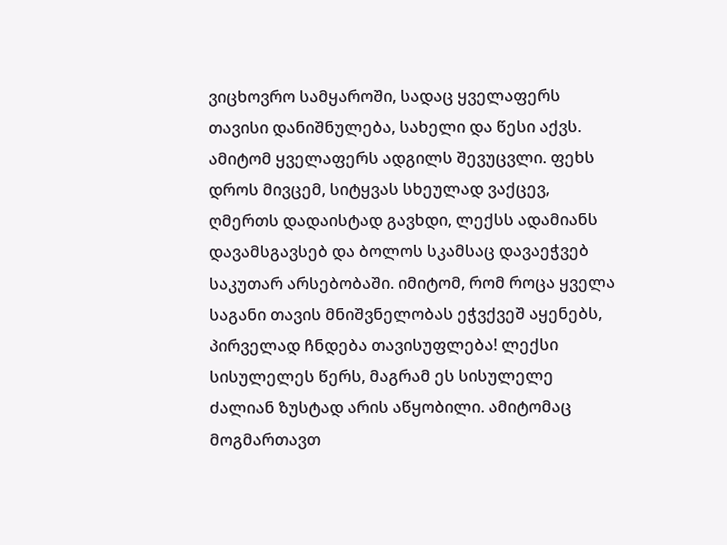ვიცხოვრო სამყაროში, სადაც ყველაფერს თავისი დანიშნულება, სახელი და წესი აქვს. ამიტომ ყველაფერს ადგილს შევუცვლი. ფეხს დროს მივცემ, სიტყვას სხეულად ვაქცევ, ღმერთს დადაისტად გავხდი, ლექსს ადამიანს დავამსგავსებ და ბოლოს სკამსაც დავაეჭვებ საკუთარ არსებობაში. იმიტომ, რომ როცა ყველა საგანი თავის მნიშვნელობას ეჭვქვეშ აყენებს, პირველად ჩნდება თავისუფლება! ლექსი სისულელეს წერს, მაგრამ ეს სისულელე ძალიან ზუსტად არის აწყობილი. ამიტომაც მოგმართავთ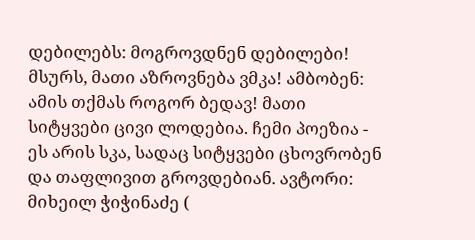დებილებს: მოგროვდნენ დებილები! მსურს, მათი აზროვნება ვმკა! ამბობენ: ამის თქმას როგორ ბედავ! მათი სიტყვები ცივი ლოდებია. ჩემი პოეზია - ეს არის სკა, სადაც სიტყვები ცხოვრობენ და თაფლივით გროვდებიან. ავტორი: მიხეილ ჭიჭინაძე (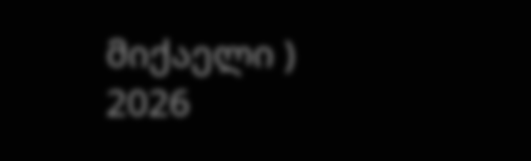მიქაელი ) 2026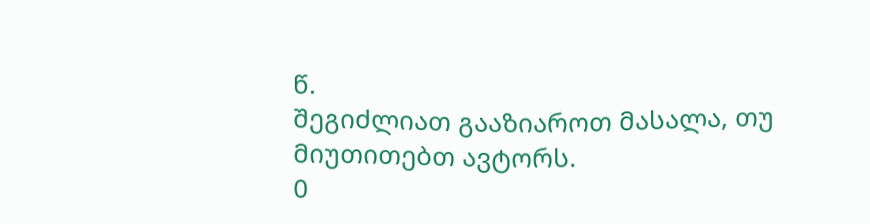წ.
შეგიძლიათ გააზიაროთ მასალა, თუ მიუთითებთ ავტორს.
0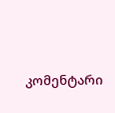კომენტარი